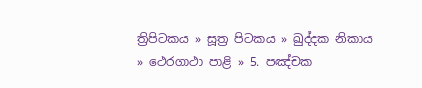ත්‍රිපිටකය » සූත්‍ර පිටකය » ඛුද්‌දක නිකාය » ථෙරගාථා පාළි » 5. පඤ්චක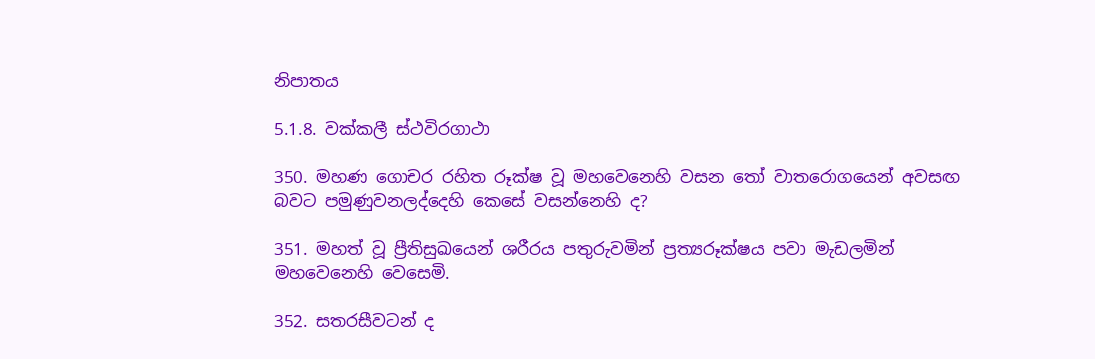නිපාතය

5.1.8. වක්කලී ස්ථවිරගාථා

350. මහණ ගොචර රහිත රූක්ෂ වූ මහවෙනෙහි වසන තෝ වාතරොගයෙන් අවසඟ බවට පමුණුවනලද්දෙහි කෙසේ වසන්නෙහි ද?

351. මහත් වූ ප්‍රීතිසුඛයෙන් ශරීරය පතුරුවමින් ප්‍රත්‍යරූක්ෂය පවා මැඩලමින් මහවෙනෙහි වෙසෙමි.

352. සතරසීවටන් ද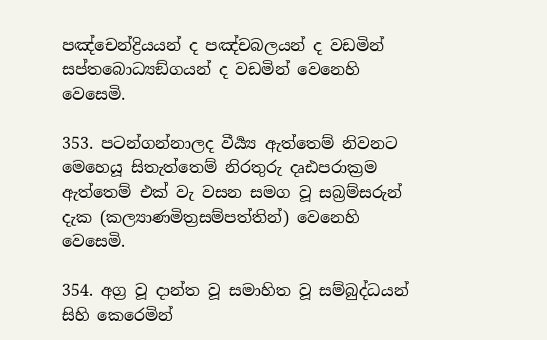පඤ්චෙන්ද්‍රියයන් ද පඤ්චබලයන් ද වඩමින් සප්ත‍බොධ්‍යඞ්ගයන් ද වඩමින් වෙනෙහි වෙසෙමි.

353. පටන්ගන්නාලද වීර්‍ය්‍ය ඇත්තෙම් නිවනට මෙහෙයූ සිතැත්තෙම් නිරතුරු දෘඪපරාක්‍රම ඇත්තෙම් එක් වැ වසන සමග වූ සබ්‍රම්සරුන් දැක (කල්‍යාණමිත්‍රසම්පත්තින්) වෙනෙහි වෙසෙමි.

354. අග්‍ර වූ දාන්ත වූ සමාහිත වූ සම්බුද්ධයන් සිහි කෙරෙමින්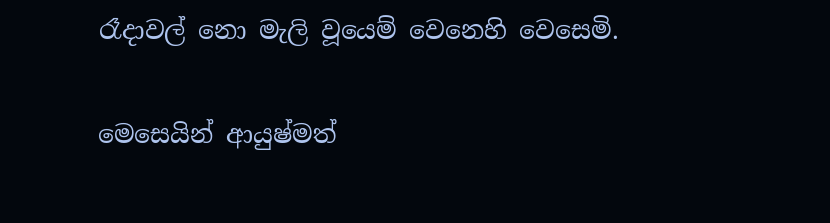රෑදාවල් නො මැලි වූයෙම් වෙනෙහි වෙසෙමි.

මෙසෙයින් ආයුෂ්මත්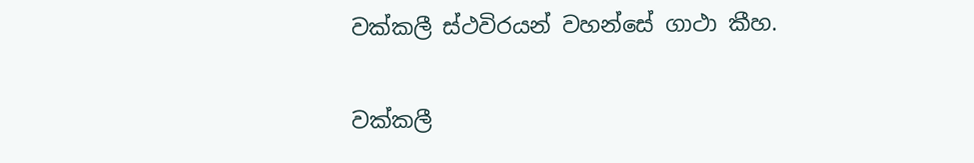වක්කලී ස්ථවිරයන් වහන්සේ ගාථා කීහ.

වක්කලී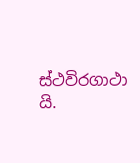ස්ථවිරගාථා යි.